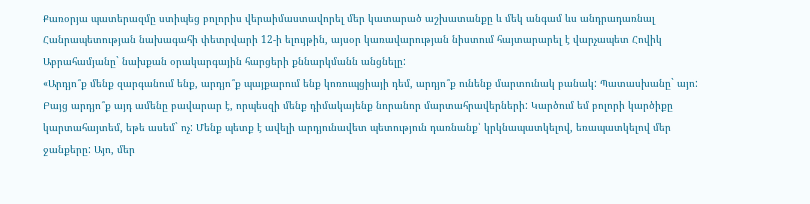Քառօրյա պատերազմը ստիպեց բոլորիս վերաիմաստավորել մեր կատարած աշխատանքը և մեկ անգամ ևս անդրադառնալ Հանրապետության նախագահի փետրվարի 12-ի ելույթին, այսօր կառավարության նիստում հայտարարել է վարչապետ Հովիկ Աբրահամյանը` նախքան օրակարգային հարցերի քննարկմանն անցնելը:
«Արդյո՞ք մենք զարգանում ենք, արդյո՞ք պայքարում ենք կոռուպցիայի դեմ, արդյո՞ք ունենք մարտունակ բանակ: Պատասխանը` այո: Բայց արդյո՞ք այդ ամենը բավարար է, որպեսզի մենք դիմակայենք նորանոր մարտահրավերների: Կարծում եմ բոլորի կարծիքը կարտահայտեմ, եթե ասեմ` ոչ: Մենք պետք է ավելի արդյունավետ պետություն դառնանք՝ կրկնապատկելով, եռապատկելով մեր ջանքերը: Այո, մեր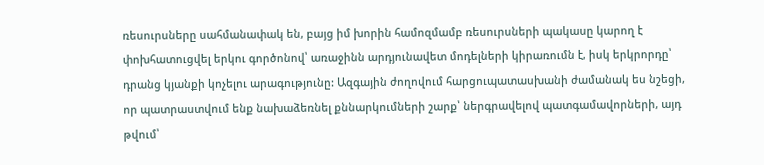ռեսուրսները սահմանափակ են, բայց իմ խորին համոզմամբ ռեսուրսների պակասը կարող է փոխհատուցվել երկու գործոնով՝ առաջինն արդյունավետ մոդելների կիրառումն է, իսկ երկրորդը՝ դրանց կյանքի կոչելու արագությունը: Ազգային ժողովում հարցուպատասխանի ժամանակ ես նշեցի, որ պատրաստվում ենք նախաձեռնել քննարկումների շարք՝ ներգրավելով պատգամավորների, այդ թվում՝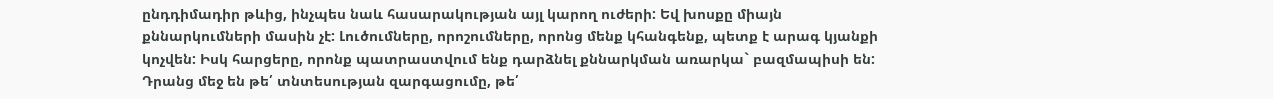ընդդիմադիր թևից, ինչպես նաև հասարակության այլ կարող ուժերի: Եվ խոսքը միայն քննարկումների մասին չէ: Լուծումները, որոշումները, որոնց մենք կհանգենք, պետք է արագ կյանքի կոչվեն: Իսկ հարցերը, որոնք պատրաստվում ենք դարձնել քննարկման առարկա` բազմապիսի են: Դրանց մեջ են թե՛ տնտեսության զարգացումը, թե՛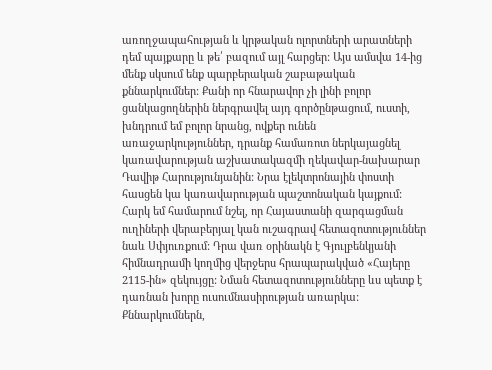առողջապահության և կրթական ոլորտների արատների դեմ պայքարը և թե՛ բազում այլ հարցեր: Այս ամսվա 14-ից մենք սկսում ենք պարբերական շաբաթական քննարկումներ: Քանի որ հնարավոր չի լինի բոլոր ցանկացողներին ներգրավել այդ գործընթացում, ուստի, խնդրում եմ բոլոր նրանց, ովքեր ունեն առաջարկություններ, դրանք համառոտ ներկայացնել կառավարության աշխատակազմի ղեկավար-նախարար Դավիթ Հարությունյանին: Նրա էլեկտրոնային փոստի հասցեն կա կառավարության պաշտոնական կայքում: Հարկ եմ համարում նշել, որ Հայաստանի զարգացման ուղիների վերաբերյալ կան ուշագրավ հետազոտություններ նաև Սփյուռքում: Դրա վառ օրինակն է Գյուլբենկյանի հիմնադրամի կողմից վերջերս հրապարակված «Հայերը 2115-ին» զեկույցը: Նման հետազոտությունները ևս պետք է դառնան խորը ուսումնասիրության առարկա: Քննարկումներն,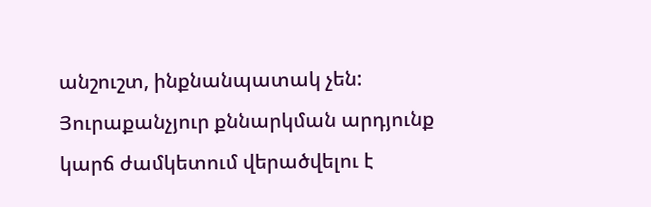անշուշտ, ինքնանպատակ չեն: Յուրաքանչյուր քննարկման արդյունք կարճ ժամկետում վերածվելու է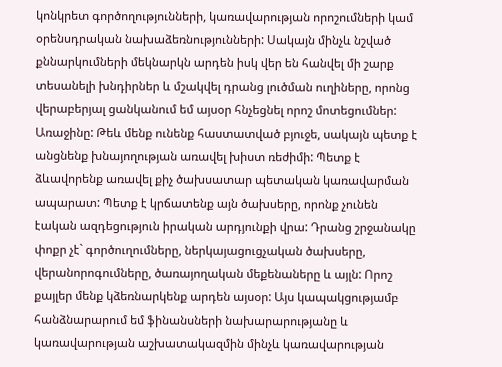կոնկրետ գործողությունների, կառավարության որոշումների կամ օրենսդրական նախաձեռնությունների: Սակայն մինչև նշված քննարկումների մեկնարկն արդեն իսկ վեր են հանվել մի շարք տեսանելի խնդիրներ և մշակվել դրանց լուծման ուղիները, որոնց վերաբերյալ ցանկանում եմ այսօր հնչեցնել որոշ մոտեցումներ: Առաջինը: Թեև մենք ունենք հաստատված բյուջե, սակայն պետք է անցնենք խնայողության առավել խիստ ռեժիմի: Պետք է ձևավորենք առավել քիչ ծախսատար պետական կառավարման ապարատ: Պետք է կրճատենք այն ծախսերը, որոնք չունեն էական ազդեցություն իրական արդյունքի վրա: Դրանց շրջանակը փոքր չէ` գործուղումները, ներկայացուցչական ծախսերը, վերանորոգումները, ծառայողական մեքենաները և այլն: Որոշ քայլեր մենք կձեռնարկենք արդեն այսօր: Այս կապակցությամբ հանձնարարում եմ ֆինանսների նախարարությանը և կառավարության աշխատակազմին մինչև կառավարության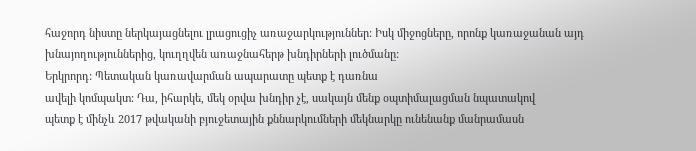հաջորդ նիստը ներկայացնելու լրացուցիչ առաջարկություններ: Իսկ միջոցները, որոնք կառաջանան այդ խնայողություններից, կուղղվեն առաջնահերթ խնդիրների լուծմանը:
Երկրորդ: Պետական կառավարման ապարատը պետք է դառնա
ավելի կոմպակտ: Դա, իհարկե, մեկ օրվա խնդիր չէ, սակայն մենք օպտիմալացման նպատակով
պետք է մինչև 2017 թվականի բյուջետային քննարկումների մեկնարկը ունենանք մանրամասն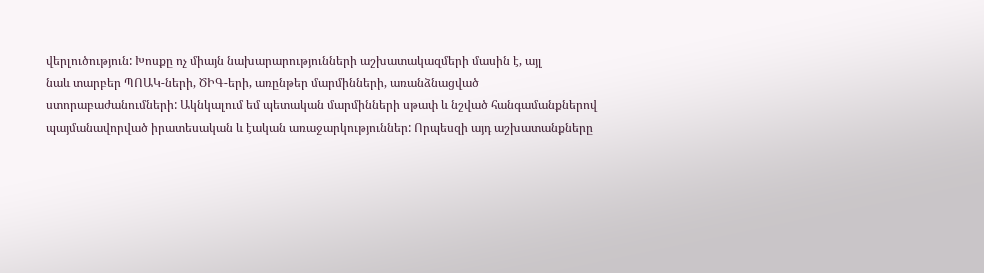վերլուծություն: Խոսքը ոչ միայն նախարարությունների աշխատակազմերի մասին է, այլ
նաև տարբեր ՊՈԱԿ-ների, ԾԻԳ-երի, առընթեր մարմինների, առանձնացված
ստորաբաժանումների: Ակնկալում եմ պետական մարմինների սթափ և նշված հանգամանքներով
պայմանավորված իրատեսական և էական առաջարկություններ: Որպեսզի այդ աշխատանքները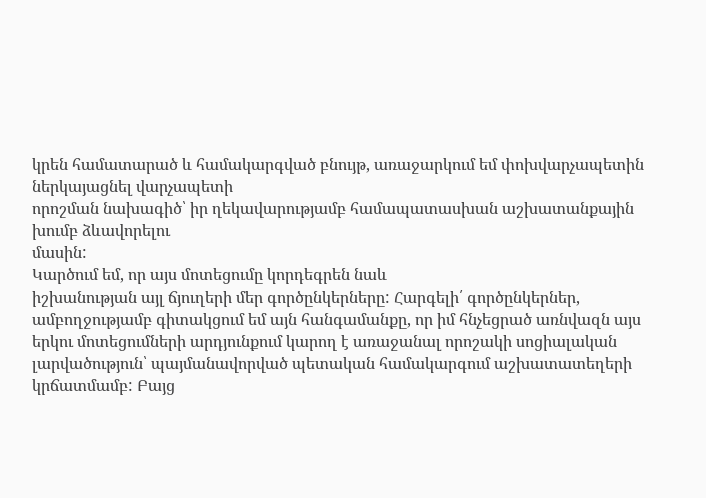կրեն համատարած և համակարգված բնույթ, առաջարկում եմ փոխվարչապետին ներկայացնել վարչապետի
որոշման նախագիծ՝ իր ղեկավարությամբ համապատասխան աշխատանքային խումբ ձևավորելու
մասին:
Կարծում եմ, որ այս մոտեցումը կորդեգրեն նաև
իշխանության այլ ճյուղերի մեր գործընկերները: Հարգելի՛ գործընկերներ, ամբողջությամբ գիտակցում եմ այն հանգամանքը, որ իմ հնչեցրած առնվազն այս
երկու մոտեցումների արդյունքում կարող է առաջանալ որոշակի սոցիալական
լարվածություն՝ պայմանավորված պետական համակարգում աշխատատեղերի կրճատմամբ: Բայց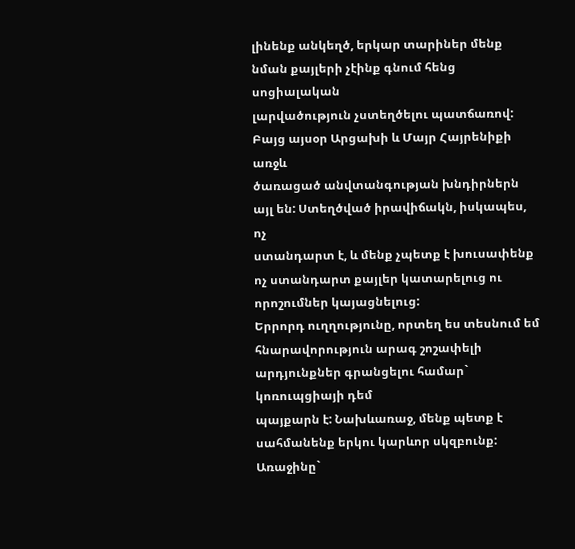լինենք անկեղծ, երկար տարիներ մենք նման քայլերի չէինք գնում հենց սոցիալական
լարվածություն չստեղծելու պատճառով: Բայց այսօր Արցախի և Մայր Հայրենիքի առջև
ծառացած անվտանգության խնդիրներն այլ են: Ստեղծված իրավիճակն, իսկապես, ոչ
ստանդարտ է, և մենք չպետք է խուսափենք ոչ ստանդարտ քայլեր կատարելուց ու
որոշումներ կայացնելուց:
Երրորդ ուղղությունը, որտեղ ես տեսնում եմ
հնարավորություն արագ շոշափելի արդյունքներ գրանցելու համար` կոռուպցիայի դեմ
պայքարն է: Նախևառաջ, մենք պետք է սահմանենք երկու կարևոր սկզբունք: Առաջինը`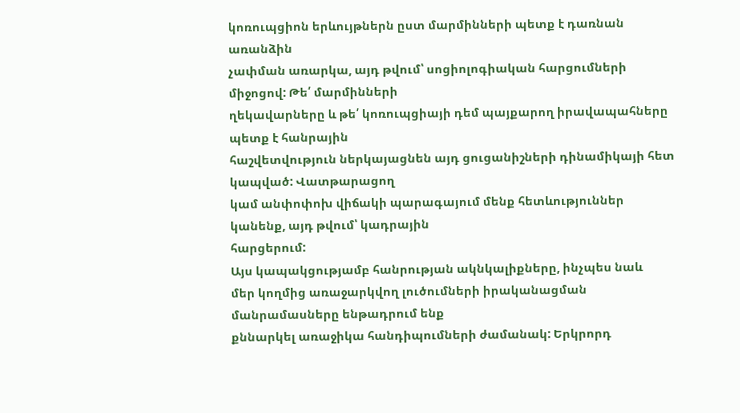կոռուպցիոն երևույթներն ըստ մարմինների պետք է դառնան առանձին
չափման առարկա, այդ թվում՝ սոցիոլոգիական հարցումների միջոցով: Թե՛ մարմինների
ղեկավարները և թե՛ կոռուպցիայի դեմ պայքարող իրավապահները պետք է հանրային
հաշվետվություն ներկայացնեն այդ ցուցանիշների դինամիկայի հետ կապված: Վատթարացող
կամ անփոփոխ վիճակի պարագայում մենք հետևություններ կանենք, այդ թվում՝ կադրային
հարցերում:
Այս կապակցությամբ հանրության ակնկալիքները, ինչպես նաև
մեր կողմից առաջարկվող լուծումների իրականացման մանրամասները ենթադրում ենք
քննարկել առաջիկա հանդիպումների ժամանակ: Երկրորդ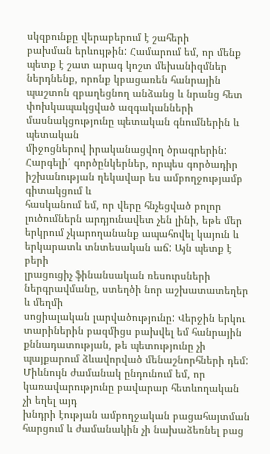սկզբունքը վերաբերում է շահերի
բախման երևույթին: Համարում եմ, որ մենք պետք է շատ արագ կոշտ մեխանիզմներ
ներդնենք, որոնք կբացառեն հանրային պաշտոն զբաղեցնող անձանց և նրանց հետ
փոխկապակցված ազգականների մասնակցությունը պետական գնումներին և պետական
միջոցներով իրականացվող ծրագրերին:
Հարգելի՛ գործընկերներ, որպես գործադիր իշխանության ղեկավար ես ամբողջությամբ գիտակցում և
հասկանում եմ, որ վերը հնչեցված բոլոր լուծումներն արդյունավետ չեն լինի, եթե մեր
երկրում չկարողանանք ապահովել կայուն և երկարատև տնտեսական աճ: Այն պետք է բերի
լրացուցիչ ֆինանսական ռեսուրսների ներգրավմանը, ստեղծի նոր աշխատատեղեր և մեղմի
սոցիալական լարվածությունը: Վերջին երկու տարիներին բազմիցս բախվել եմ հանրային
քննադատության, թե պետությունը չի պայքարում ձևավորված մենաշնորհների դեմ:
Միևնույն ժամանակ ընդունում եմ, որ կառավարությունը բավարար հետևողական չի եղել այդ
խնդրի էության ամբողջական բացահայտման հարցում և ժամանակին չի նախաձեռնել բաց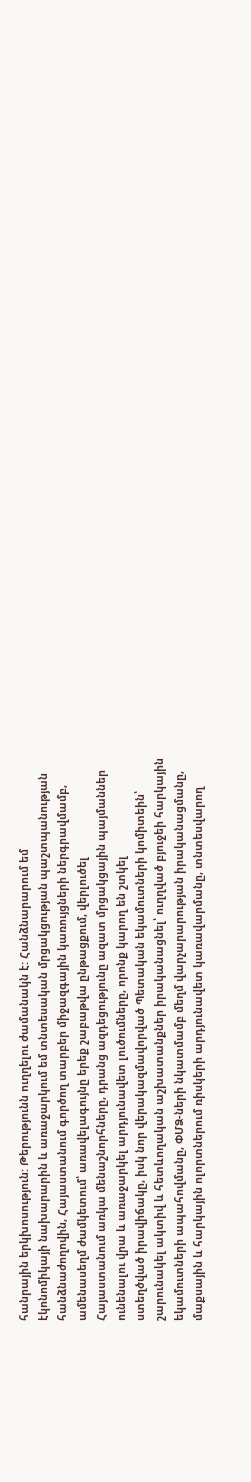հանրային երկխոսություն: Թերությունն ուղղելու ժամանակն է: Հանձնարարում եմ
էկոնոմիկայի նախարարին և առաջարկում եմ տնտեսական մրցակցության պաշտպանության
հանձնաժողովին, Հայաստանում գործող տարբեր միջազգային կառույցների ներգրավմամբ,
ամենասեղմ ժամկետում՝ առավելագույնը երեք շաբաթվա ընթացքում, վերլուծել
Հայաստանում առկա մենաշնորհները, դրանց ազդեցությունը ազատ մրցակցային պայմաններ
ունենալու վրա և առաջարկել արդյունավետ լուծումները, որոնք կարող են շտկել
ստեղծված իրավիճակը, իսկ նոր վերակազմավորված Պետական եկամուտների կոմիտեին՝
շարունակել ակտիվ և հետևողական աշխատանքներ իրականացնել՝ ուղղված բյուջեի հարկային
եկամուտների ապահովմանը, ՓՄՁ-ների նկատմամբ մեղմ վարչարարության իրականացմանը,
մաքսային և հարկային ոլորտներում ռիսկերի արդյունավետ կառավարմանը, տնտեսվարող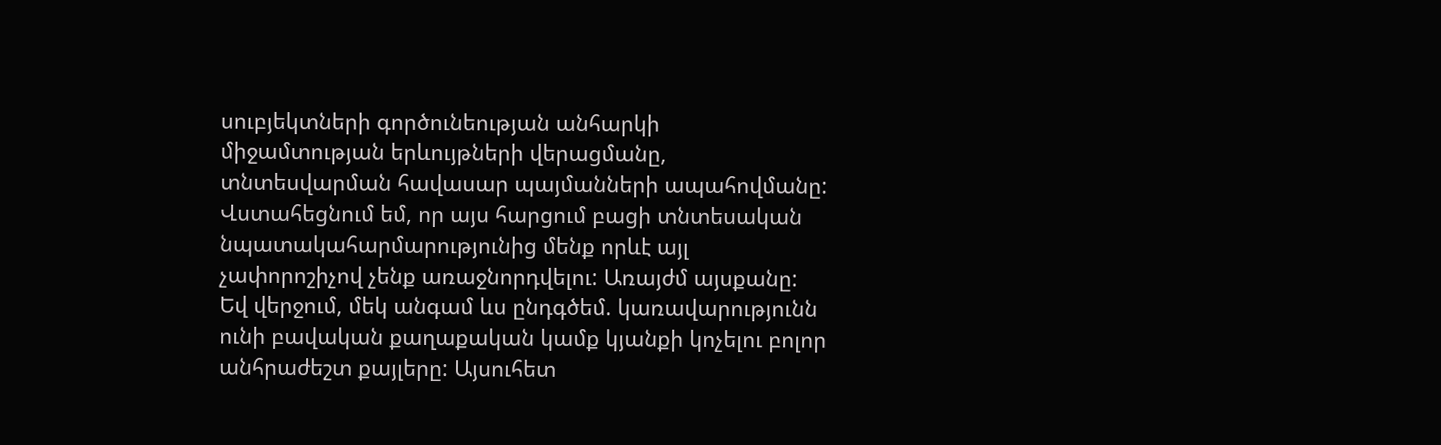սուբյեկտների գործունեության անհարկի միջամտության երևույթների վերացմանը,
տնտեսվարման հավասար պայմանների ապահովմանը:
Վստահեցնում եմ, որ այս հարցում բացի տնտեսական
նպատակահարմարությունից մենք որևէ այլ չափորոշիչով չենք առաջնորդվելու: Առայժմ այսքանը:
Եվ վերջում, մեկ անգամ ևս ընդգծեմ. կառավարությունն ունի բավական քաղաքական կամք կյանքի կոչելու բոլոր անհրաժեշտ քայլերը: Այսուհետ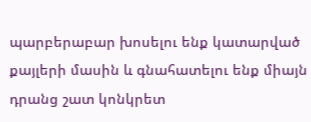պարբերաբար խոսելու ենք կատարված քայլերի մասին և գնահատելու ենք միայն դրանց շատ կոնկրետ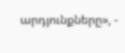արդյունքները», -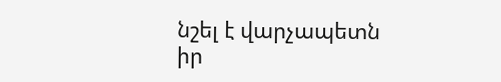նշել է վարչապետն իր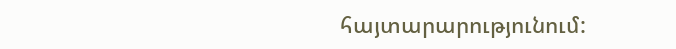հայտարարությունում: